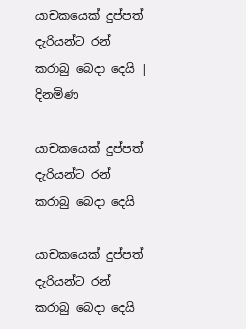යාචකයෙක් දුප්පත් දැරියන්ට රන් කරාබු බෙදා දෙයි | දිනමිණ

යාචකයෙක් දුප්පත් දැරියන්ට රන් කරාබු බෙදා දෙයි

යාචකයෙක් දුප්පත් දැරියන්ට රන් කරාබු බෙදා දෙයි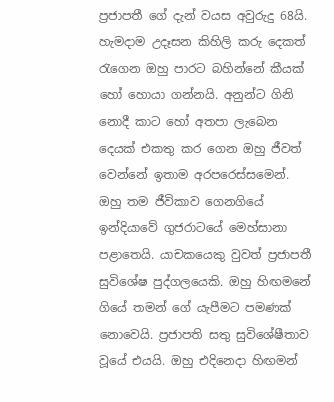ප්‍රජාපතී‍ ගේ දැන් වයස අවුරුදු 68යි. හැමදාම උදෑසන කිහිලි කරු දෙකත් රැගෙන ඔහු පාරට බහින්නේ කීයක් හෝ හොයා ගන්නයි. අනුන්ට ගිනි නොදී කාට හෝ අතපා ලැබෙන දෙයක් එකතු කර ගෙන ඔහු ජීවත් වෙන්නේ ඉතාම අරපරෙස්සමෙන්. ඔහු තම ජීවිකාව ගෙනගියේ ඉන්දි‍යාවේ ගුජරාටයේ මෙහ්සානා පළාතෙයි. යාචකයෙකු වුවත් ප්‍රජාපතී සුවිශේෂ පුද්ගලයෙකි. ඔහු හිඟමනේ ගියේ තමන් ගේ යැපීමට පමණක් නොවෙයි. ප්‍රජාපති සතු සුවිශේෂීතාව වූයේ එයයි. ඔහු එදිනෙදා හිඟමන්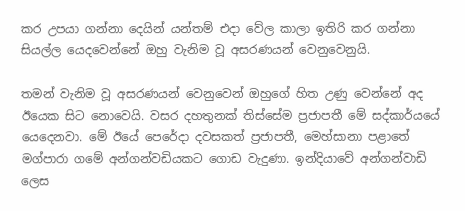කර උපයා ගන්නා දෙයින් යන්තම් එදා වේල කාලා ඉතිරි කර ගන්නා සියල්ල යෙදවෙන්නේ ඔහු වැනිම වූ අසරණයන් වෙනුවෙනුයි.

තමන් වැනිම වූ අසරණයන් වෙනුවෙන් ඔහුගේ හිත උණු වෙන්නේ අද ඊයෙක සිට නොවෙයි. වසර දහතුනක් තිස්සේම ප්‍රජාපතී මේ සද්කාර්යයේ යෙදෙනවා. මේ ඊයේ පෙරේදා දවසකත් ප්‍රජාපතී, මෙහ්සානා පළාතේ මග්පාරා ගමේ අන්ගන්වඩියකට ගොඩ වැදුණා. ඉන්දියාවේ අන්ගන්වාඩි ලෙස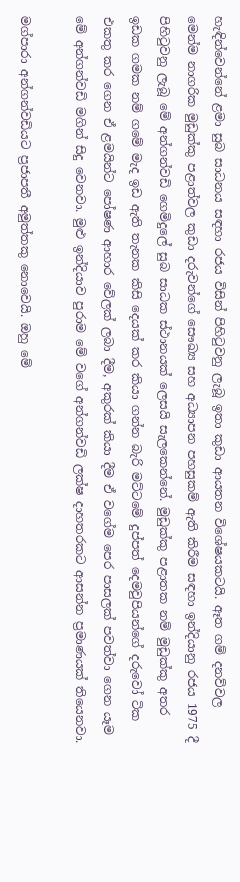හැඳින්වෙන්නේ ළමා සුබ සාධනය සඳහා රජය විසින් පිහිටුවනු ලැබූ ඉතා කුඩා ආයතන විශේෂයකටයි. ඈත ගම් දනව්වල මෙන්ම නාගරික මුඩුක්කු පළාත්වල කුඩා දරුවන්ගේ සෞඛ්‍ය සහ අධ්‍යාපන පහසුකම් ඇති කිරීම සඳහා ඉන්දියානු රජය 1975 දී පිහිටුවනු ලැබූ මේ අන්ගන්වඩි ගෙමිදුලේ සුබ සාධක ස්ථානයක් ලෙසයි සැලකෙන්නේ. මුඩුක්කු පළාතක නම් මුඩුක්කු අතර ඉඩක ගමක නම් ගමේ මැද ඉඩ ඇති තැනක කිසි දෙයක් කර කියා ගන්න බැරි මට්ටමේ දුප්පත් දෙමවුපියන්ගේ දරුවෝ ටික එකතු කර ගෙන ඒ ළමයින්ට පෝෂණ ආහාර වේලක් ලබා දීම, අකුරක් කියා දීම ඒ වගේම පෙර පාසලක් පවත්වා ගෙන යෑම මේ අන්ගන්වඩි මගින් සිදු වෙනවා. මුළු ඉන්දියාව පුරාම මේ වගේ අන්ගන්වඩි ලක්ෂ දාහතරකට ආසන්න ප්‍රමාණයක් තියෙනවා.

මග්පාරා අන්ගන්වඩියට ප්‍රජාපතී අමුත්තකු නොවෙයි. ඔහු මේ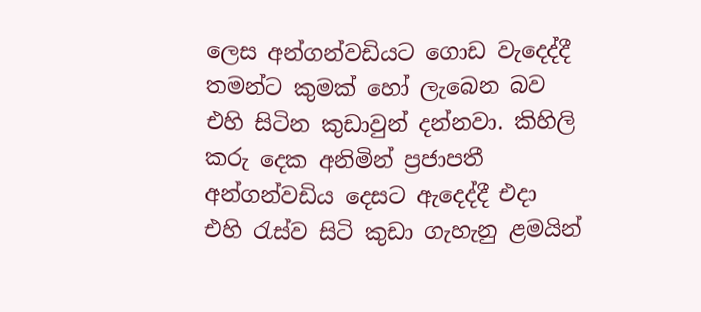ලෙස අන්ගන්වඩියට ගොඩ වැදෙද්දී තමන්ට කුමක් හෝ ලැබෙන බව එහි සිටින කුඩාවුන් දන්නවා. කිහිලි කරු දෙක අනිමින් ප්‍රජාපතී අන්ගන්වඩිය දෙසට ඇදෙද්දී එදා එහි රැස්ව සිටි කුඩා ගැහැනු ළමයින්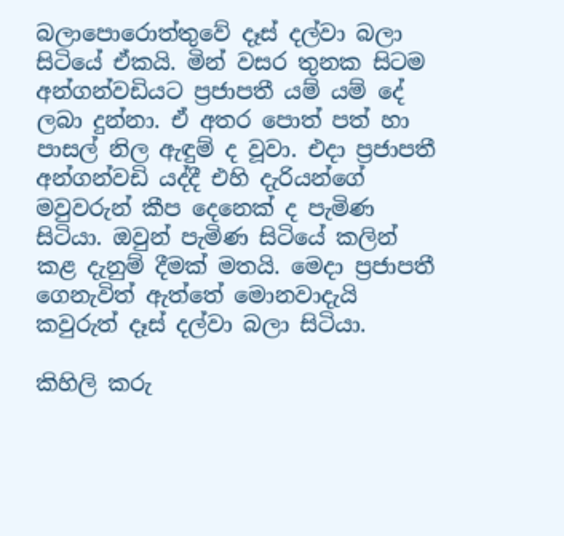බලාපොරොත්තුවේ දෑස් දල්වා බලා සිටියේ ඒකයි. මින් වසර තුනක සිටම අන්ගන්වඩියට ප්‍රජාපතී යම් යම් දේ ලබා දුන්නා. ඒ අතර පොත් පත් හා පාසල් නිල ඇඳුම් ද වූවා. එදා ප්‍රජාපතී අන්ගන්වඩි යද්දී එහි දැරියන්ගේ මවුවරුන් කීප දෙනෙක් ද පැමිණ සිටියා. ඔවුන් පැමිණ සිටියේ කලින් කළ දැනුම් දීමක් මතයි. මෙදා ප්‍රජාපතී ගෙනැවිත් ඇත්තේ මොනවාදැයි කවුරුත් දෑස් දල්වා බලා සිටියා.

කිහිලි කරු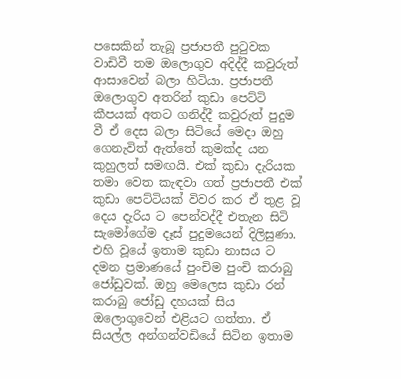පසෙකින් තැබූ ප්‍රජාපතී පුටුවක වාඩිවී තම ඔලොගුව අදිද්දී කවුරුත් ආසාවෙන් බලා හිටියා. ප්‍රජාපතී ඔලොගුව අතරින් කුඩා පෙට්ටි කීපයක් අතට ගනිද්දී කවුරුත් පුදුම වී ඒ දෙස බලා සිටියේ මෙදා ඔහු ගෙනැවිත් ඇත්තේ කුමක්ද යන කුහුලත් සමඟයි. එක් කුඩා දැරියක තමා වෙත කැඳවා ගත් ප්‍රජාපතී එක් කුඩා පෙට්ටියක් විවර කර ඒ තුළ වූ දෙය දැරිය ට පෙන්වද්දී එතැන සිටි සැමෝගේම දෑස් පුදුම‍‍යෙන් දිලිසුණා. එහි වූයේ ඉතාම කුඩා නාසය ට දමන ප්‍රමාණයේ පුංචිම පුංචි කරාබු ජෝඩුවක්. ඔහු මෙලෙස කුඩා රන් කරාබු ජෝඩු දහයක් සිය ඔලොගුවෙන් එළියට ගත්තා. ඒ සියල්ල අන්ගන්වඩියේ සිටින ඉතාම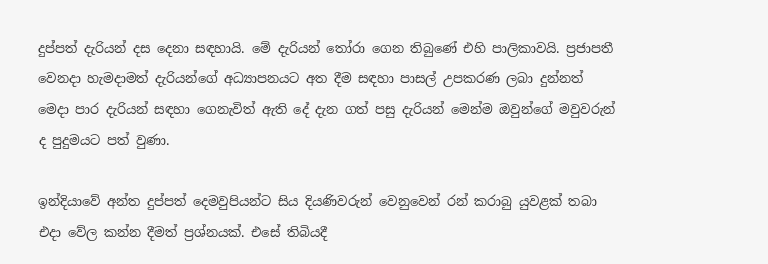දුප්පත් දැරියන් දස දෙනා ‍සඳහායි. මේ දැරියන් තෝරා ගෙන තිබුණේ එහි පාලිකාවයි. ප්‍රජාපතී වෙනදා හැමදාමත් දැරියන්ගේ අධ්‍යාපනයට අත දීම සඳහා පාසල් උපකරණ ලබා දුන්නත් මෙදා පාර දැරියන් සඳහා ගෙනැවිත් ඇති දේ දැන ගත් පසු දැරියන් මෙන්ම ඔවුන්ගේ මවුවරුන් ද පුදුමයට පත් වුණා.

ඉන්දියාවේ අන්ත දුප්පත් දෙමවුපියන්ට සිය දියණිවරුන් වෙනුවෙන් රන් කරාබු යුවළක් තබා එදා වේල කන්න දීමත් ප්‍රශ්නයක්. එසේ තිබියදී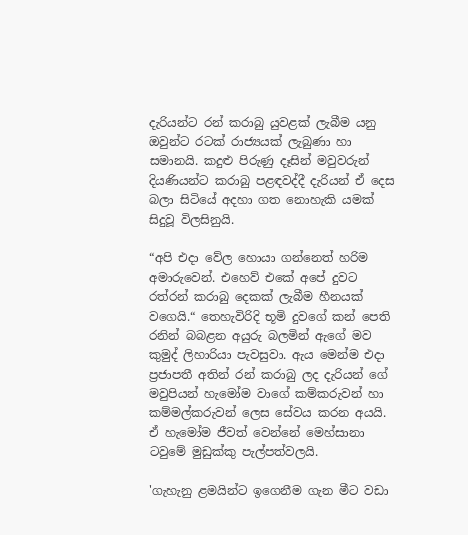දැරියන්ට රන් කරාබු යුවළක් ලැබීම යනු ඔවුන්ට රටක් රාජ්‍යයක් ලැබුණා හා සමානයි. කදුළු පිරුණු දෑසින් මවුවරුන් දියණියන්ට කරාබු පළඳවද්දී දැරියන් ඒ දෙස බලා සිටියේ අදහා ගත නොහැකි යමක් සිදුවූ විලසිනුයි.

“අපි එදා වේල හොයා ගන්නෙත් හරිම අමාරුවෙන්. එහෙව් එකේ අපේ දුවට රත්රන් කරාබු දෙකක් ලැබීම හීනයක් වගෙයි.“ තෙහැවිරිදි භූමි දුවගේ කන් පෙති රනින් බබළන අයුරු බලමින් ඇගේ මව කුමුද් ලිහාරියා පැවසුවා. ඇය මෙන්ම එදා ප්‍රජාපතී අතින් රන් කරාබු ලද දැරියන් ගේ මවුපියන් හැමෝම වාගේ කම්කරුවන් හා කම්මල්කරුවන් ලෙස සේවය කරන අයයි. ඒ හැමෝම ජීවත් වෙන්නේ මෙහ්සානා ටවුමේ මුඩුක්කු පැල්පත්වලයි.

'ගැහැනු ළමයින්ට ඉගෙනීම ගැන මීට වඩා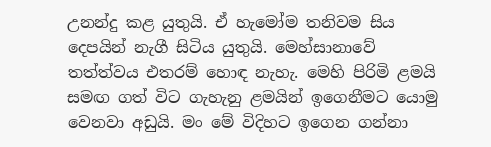උනන්දු කළ යුතුයි. ඒ හැමෝම තනිවම සිය දෙපයින් නැගී සිටිය යුතුයි. මෙහ්සානාවේ තත්ත්වය එතරම් හොඳ නැහැ. මෙහි පිරිමි ළමයි සමඟ ගත් විට ගැහැනු ළමයින් ඉගෙනීමට යොමු වෙනවා අඩුයි. මං මේ විදිහට ඉගෙන ගන්නා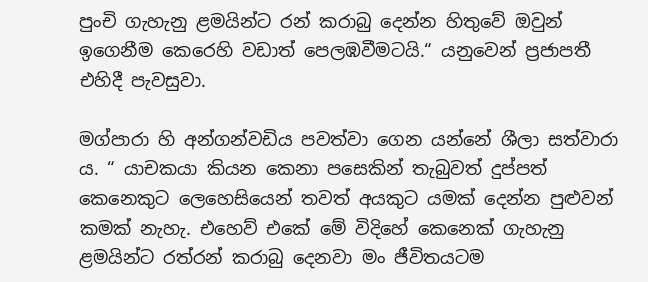පුංචි ගැහැනු ළමයින්ට රන් කරාබු දෙන්න හිතුවේ ඔවුන් ඉගෙනීම කෙරෙහි වඩාත් පෙලඹවීමටයි.“ යනුවෙන් ප්‍රජාපතී එහිදී පැවසුවා.

මග්පාරා හි අන්ගන්වඩිය පවත්වා ගෙන යන්නේ ශීලා සත්වාරා ය. “ යාචකයා කියන කෙනා පසෙකින් තැබුවත් දුප්පත් කෙනෙකුට ලෙහෙසියෙන් තවත් අයකුට යමක් දෙන්න පුළුවන් කමක් නැහැ. එහෙව් ‍එකේ මේ විදිහේ කෙනෙක් ගැහැනු ළමයින්ට රත්රන් කරාබු දෙනවා මං ජීවිතයටම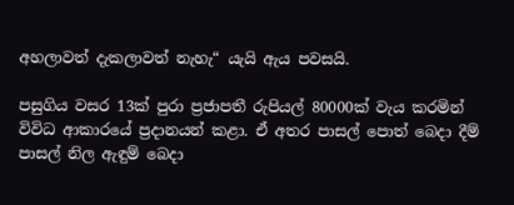අහලාවත් දැකලාවත් නැහැ“ යැයි ඇය පවසයි.

පසුගිය වසර 13ක් පුරා ප්‍රජාපතී රුපියල් 80000ක් වැය කරමින් විවිධ ආකාරයේ ප්‍රදානයන් කළා. ඒ අතර පාසල් පොත් බෙදා දීම් පාසල් නිල ඇඳුම් බෙදා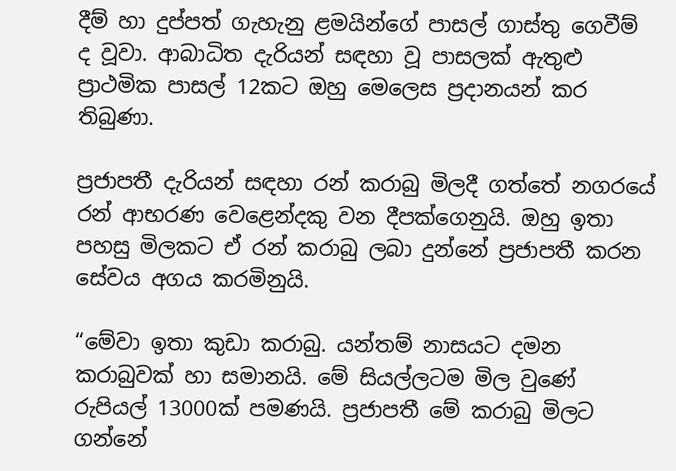දීම් හා දුප්පත් ගැහැනු ළමයින්ගේ පාසල් ගාස්තු ගෙවීම් ද වූවා. ආබාධිත දැරියන් සඳහා වූ පාසලක් ඇතුළු ප්‍රාථමික පාසල් 12කට ඔහු මෙලෙස ප්‍රදානයන් කර තිබුණා.

ප්‍රජාපතී දැරියන් සඳහා රන් කරාබු මිලදී ගත්තේ නගරයේ රන් ආභරණ වෙළෙන්දකු වන දීපක්ගෙනුයි. ඔහු ඉතා පහසු මිලකට ඒ රන් කරාබු ලබා දුන්නේ ප්‍රජාපතී කරන සේවය අගය කරමිනුයි.

“මේවා ඉතා කුඩා කරාබු. යන්තම් නාසයට දමන කරාබුවක් හා සමානයි. මේ සියල්ලටම මිල වුණේ රුපියල් 13000ක් පමණයි. ප්‍රජාපතී මේ කරාබු මිලට ගන්නේ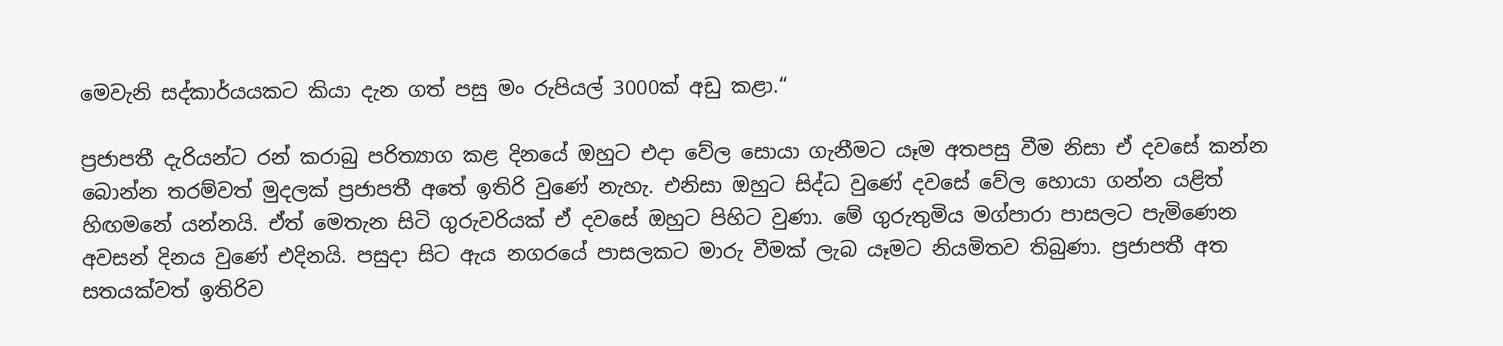මෙවැනි සද්කාර්යයකට කියා දැන ගත් පසු මං රුපියල් 3000ක් අඩු කළා.“

ප්‍රජාපතී දැරියන්ට රන් කරාබු පරිත්‍යාග කළ දිනයේ ඔහුට එදා වේල සොයා ගැනීමට යෑම අතපසු වීම නිසා ඒ දවසේ කන්න බොන්න තරම්වත් මුදලක් ප්‍රජාපතී අතේ ඉතිරි වුණේ නැහැ. එනිසා ඔහුට සිද්ධ වුණේ දවසේ වේල හොයා ගන්න යළිත් හිඟමනේ යන්නයි. ඒත් මෙතැන සිටි ගුරුවරියක් ඒ දවසේ ඔහුට පිහිට වුණා. මේ ගුරුතුමිය මග්පාරා පාසලට පැමිණෙන අවසන් දිනය වුණේ එදිනයි. පසුදා සිට ඇය නගරයේ පාසලකට මාරු වීමක් ලැබ යෑමට නියමිතව තිබුණා. ප්‍රජාපතී අත සතයක්වත් ඉතිරිව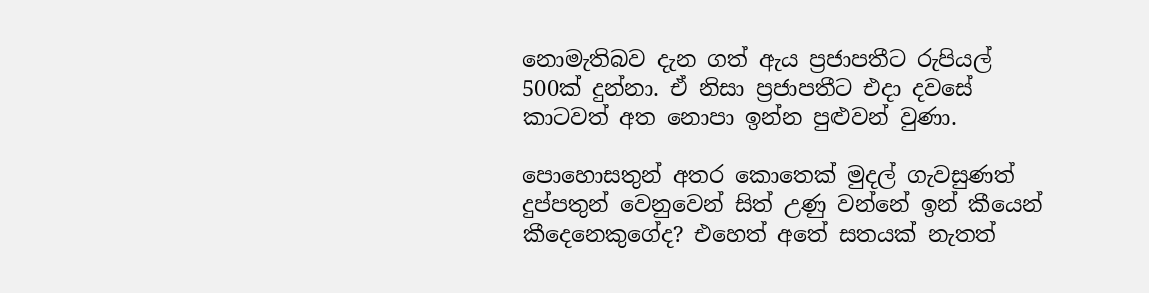නොමැති‍බව දැන ගත් ඇය ප්‍රජාපතීට රුපියල් 500ක් දුන්නා. ඒ නිසා ප්‍රජාපතීට එදා දවසේ කාටවත් අත නොපා ඉන්න පුළුවන් වුණා.

පොහොසතුන් අතර කොතෙක් මුදල් ගැවසුණත් දුප්පතුන් වෙනුවෙන් සිත් උණු වන්නේ ඉන් කීයෙන් කීදෙනෙකුගේද? එහෙත් අතේ සතයක් නැතත්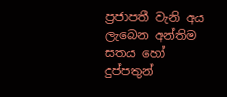ප්‍රජාපතී වැනි අය ලැබෙන අන්තිම සතය හෝ දුප්පතුන්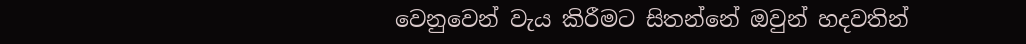වෙනුවෙන් වැය කිරීමට සිතන්නේ ඔවුන් හදවතින්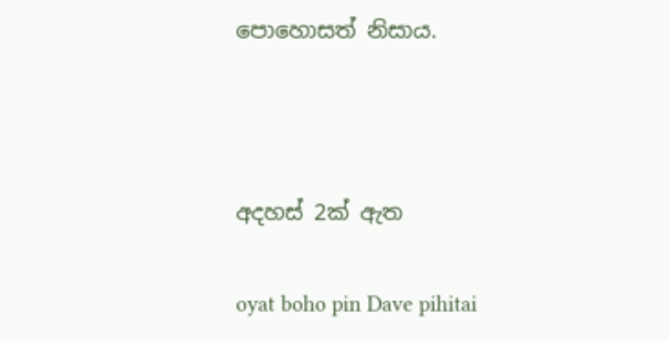පොහොසත් නිසාය.



අදහස් 2ක් ඇත

oyat boho pin Dave pihitai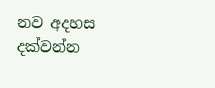නව අදහස දක්වන්න